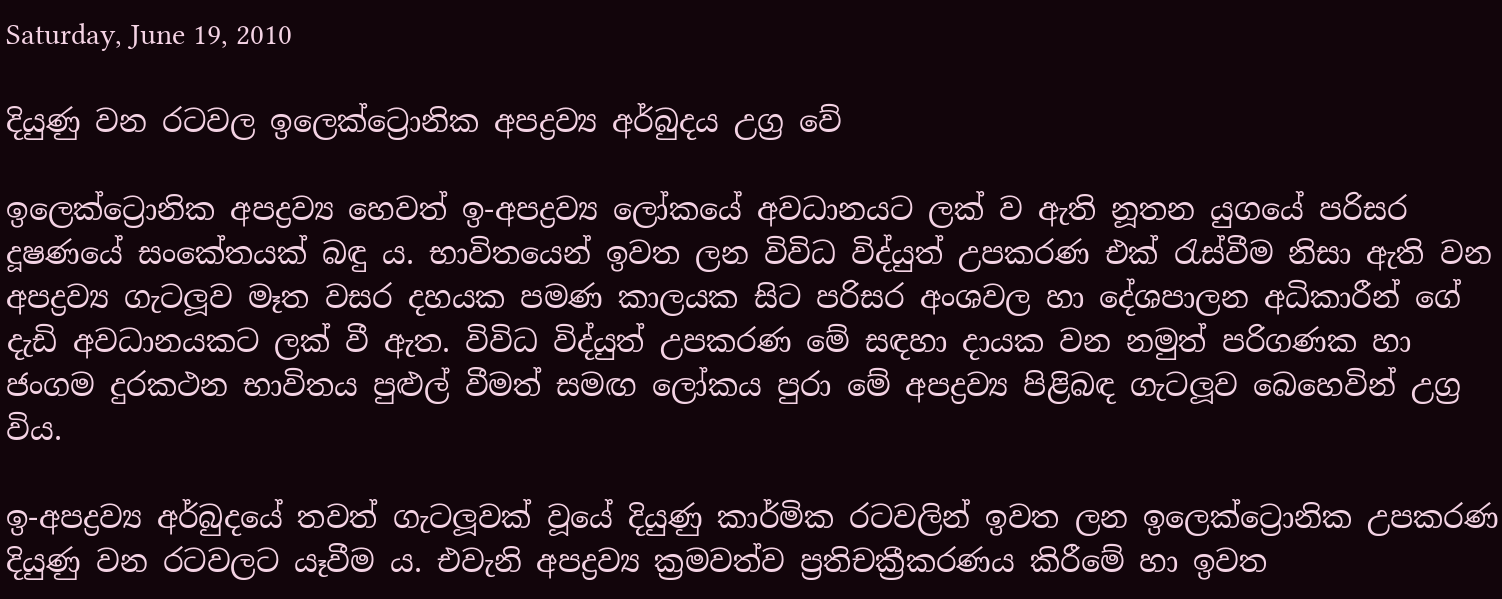Saturday, June 19, 2010

දියුණු වන රටවල ඉලෙක්‌ට්‍රොනික අපද්‍රව්‍ය අර්බුදය උග්‍ර වේ

ඉලෙක්‌ට්‍රොනික අපද්‍රව්‍ය හෙවත් ඉ-අපද්‍රව්‍ය ලෝකයේ අවධානයට ලක්‌ ව ඇති නූතන යුගයේ පරිසර දූෂණයේ සංකේතයක්‌ බඳු ය. භාවිතයෙන් ඉවත ලන විවිධ විද්යුත් උපකරණ එක්‌ රැස්‌වීම නිසා ඇති වන අපද්‍රව්‍ය ගැටලූව මෑත වසර දහයක පමණ කාලයක සිට පරිසර අංශවල හා දේශපාලන අධිකාරීන් ගේ දැඩි අවධානයකට ලක්‌ වී ඇත. විවිධ විද්යුත් උපකරණ මේ සඳහා දායක වන නමුත් පරිගණක හා ජංගම දුරකථන භාවිතය පුළුල් වීමත් සමඟ ලෝකය පුරා මේ අපද්‍රව්‍ය පිළිබඳ ගැටලූව බෙහෙවින් උග්‍ර විය.

ඉ-අපද්‍රව්‍ය අර්බුදයේ තවත් ගැටලූවක්‌ වූයේ දියුණු කාර්මික රටවලින් ඉවත ලන ඉලෙක්‌ට්‍රොනික උපකරණ දියුණු වන රටවලට යෑවීම ය. එවැනි අපද්‍රව්‍ය ක්‍රමවත්ව ප්‍රතිචක්‍රීකරණය කිරීමේ හා ඉවත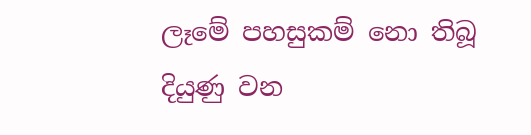ලෑමේ පහසුකම් නො තිබූ දියුණු වන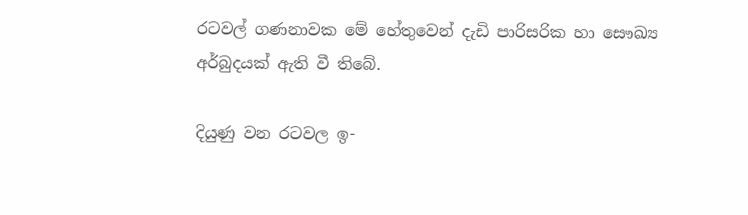රටවල් ගණනාවක මේ හේතුවෙන් දැඩි පාරිසරික හා සෞඛ්‍ය අර්බුදයක්‌ ඇති වී තිබේ.

දියුණු වන රටවල ඉ-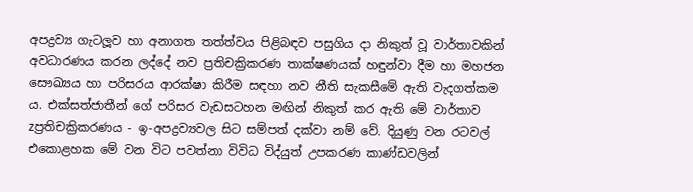අපද්‍රව්‍ය ගැටලූව හා අනාගත තත්ත්වය පිළිබඳව පසුගිය දා නිකුත් වූ වාර්තාවකින් අවධාරණය කරන ලද්දේ නව ප්‍රතිචක්‍රිකරණ තාක්‌ෂණයක්‌ හඳුන්වා දීම හා මහජන සෞඛ්‍යය හා පරිසරය ආරක්‌ෂා කිරීම සඳහා නව නීති සැකසීමේ ඇති වැදගත්කම ය. එක්‌සත්ජාතීන් ගේ පරිසර වැඩසටහන මඟින් නිකුත් කර ඇති මේ වාර්තාව zප්‍රතිචක්‍රිකරණය - ඉ-අපද්‍රව්‍යවල සිට සම්පත් දක්‌වා නම් වේ. දියුණු වන රටවල් එකොළහක මේ වන විට පවත්නා විවිධ විද්යුත් උපකරණ කාණ්‌ඩවලින්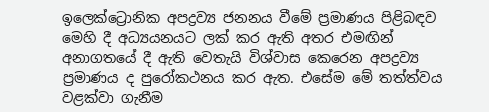ඉලෙක්‌ට්‍රොනික අපද්‍රව්‍ය ජනනය වීමේ ප්‍රමාණය පිළිබඳව මෙහි දී අධ්‍යයනයට ලක්‌ කර ඇති අතර එමඟින් අනාගතයේ දී ඇති වෙතැයි විශ්වාස කෙරෙන අපද්‍රව්‍ය ප්‍රමාණය ද පුරෝකථනය කර ඇත. එසේම මේ තත්ත්වය වළක්‌වා ගැනීම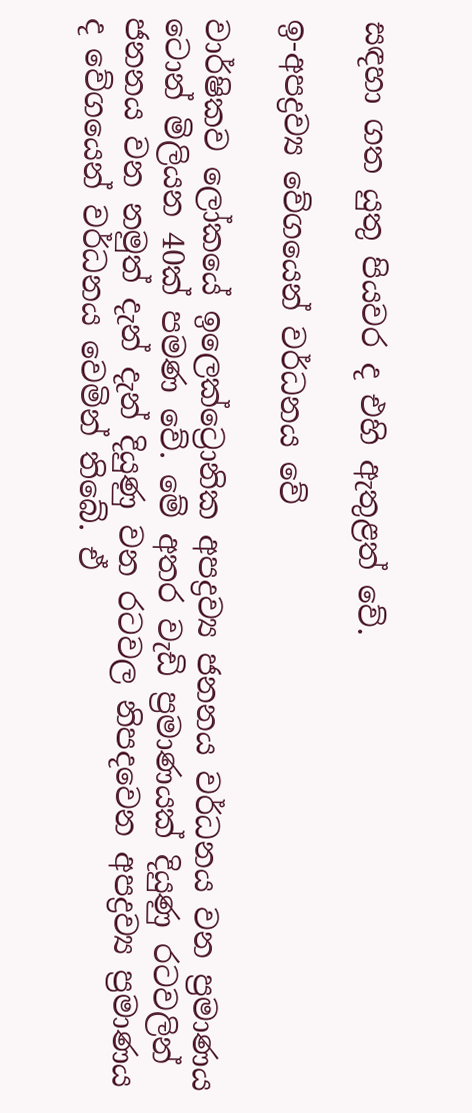සඳහා ගත යුතු පියවර ද එහි ඇතුළත් වේ.

ඉ-අපද්‍රව්‍ය වේගයෙන් වර්ධනය වේ

වාර්ෂිකව ලෝකයේ ඉලෙක්‌ට්‍රොනික අපද්‍රව්‍ය ජනනය වර්ධනය වන ප්‍රමාණය ටොන් මිලියන 40ක්‌ පමණ වේ. මේ අතර වැඩි ප්‍රමාණයක්‌ දියුණු රටවලින් ජනනය වන නමුත් දැන් දැන් දියුණු වන රටවල නිපදවෙන අපද්‍රව්‍ය ප්‍රමාණය ද වේගයෙන් වර්ධනය වෙමින් තිබේ. ඒ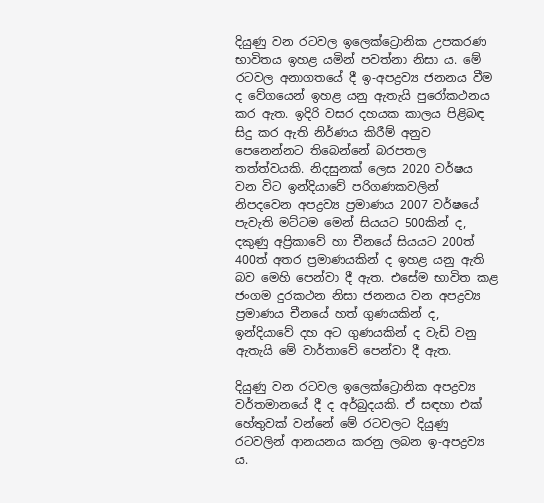දියුණු වන රටවල ඉලෙක්‌ට්‍රොනික උපකරණ භාවිතය ඉහළ යමින් පවත්නා නිසා ය. මේ රටවල අනාගතයේ දී ඉ-අපද්‍රව්‍ය ජනනය වීම ද වේගයෙන් ඉහළ යනු ඇතැයි පුරෝකථනය කර ඇත. ඉදිරි වසර දහයක කාලය පිළිබඳ සිදු කර ඇති නිර්ණය කිරීම් අනුව පෙනෙන්නට තිබෙන්නේ බරපතල තත්ත්වයකි. නිදසුනක්‌ ලෙස 2020 වර්ෂය වන විට ඉන්දියාවේ පරිගණකවලින් නිපදවෙන අපද්‍රව්‍ය ප්‍රමාණය 2007 වර්ෂයේ පැවැති මට්‌ටම මෙන් සියයට 500කින් ද, දකුණු අප්‍රිකාවේ හා චීනයේ සියයට 200ත් 400ත් අතර ප්‍රමාණයකින් ද ඉහළ යනු ඇති බව මෙහි පෙන්වා දී ඇත. එසේම භාවිත කළ ජංගම දුරකථන නිසා ජනනය වන අපද්‍රව්‍ය ප්‍රමාණය චීනයේ හත් ගුණයකින් ද, ඉන්දියාවේ දහ අට ගුණයකින් ද වැඩි වනු ඇතැයි මේ වාර්තාවේ පෙන්වා දී ඇත.

දියුණු වන රටවල ඉලෙක්‌ට්‍රොනික අපද්‍රව්‍ය වර්තමානයේ දී ද අර්බුදයකි. ඒ සඳහා එක්‌ හේතුවක්‌ වන්නේ මේ රටවලට දියුණු රටවලින් ආනයනය කරනු ලබන ඉ-අපද්‍රව්‍ය ය.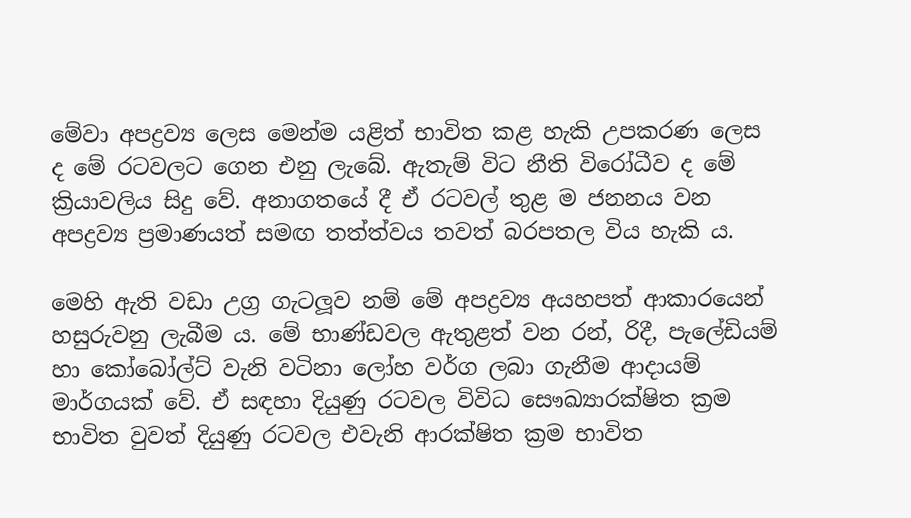මේවා අපද්‍රව්‍ය ලෙස මෙන්ම යළිත් භාවිත කළ හැකි උපකරණ ලෙස ද මේ රටවලට ගෙන එනු ලැබේ. ඇතැම් විට නීති විරෝධීව ද මේ ක්‍රියාවලිය සිදු වේ. අනාගතයේ දී ඒ රටවල් තුළ ම ජනනය වන අපද්‍රව්‍ය ප්‍රමාණයත් සමඟ තත්ත්වය තවත් බරපතල විය හැකි ය.

මෙහි ඇති වඩා උග්‍ර ගැටලූව නම් මේ අපද්‍රව්‍ය අයහපත් ආකාරයෙන් හසුරුවනු ලැබීම ය. මේ භාණ්‌ඩවල ඇතුළත් වන රන්, රිදී, පැලේඩියම් හා කෝබෝල්ට්‌ වැනි වටිනා ලෝහ වර්ග ලබා ගැනීම ආදායම් මාර්ගයක්‌ වේ. ඒ සඳහා දියුණු රටවල විවිධ සෞඛ්‍යාරක්‌ෂිත ක්‍රම භාවිත වුවත් දියුණු රටවල එවැනි ආරක්‌ෂිත ක්‍රම භාවිත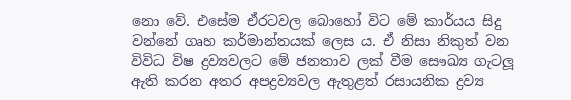නො වේ. එසේම ඒරටවල බොහෝ විට මේ කාර්යය සිදු වන්නේ ගෘහ කර්මාන්තයක්‌ ලෙස ය. ඒ නිසා නිකුත් වන විවිධ විෂ ද්‍රව්‍යවලට මේ ජනතාව ලක්‌ වීම සෞඛ්‍ය ගැටලූ ඇති කරන අතර අපද්‍රව්‍යවල ඇතුළත් රසායනික ද්‍රව්‍ය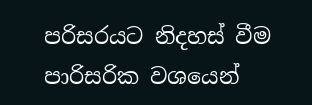පරිසරයට නිදහස්‌ වීම පාරිසරික වශයෙන්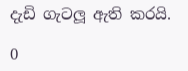දැඩි ගැටලූ ඇති කරයි.

0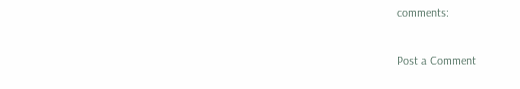comments:

Post a Comment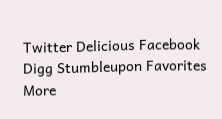Twitter Delicious Facebook Digg Stumbleupon Favorites More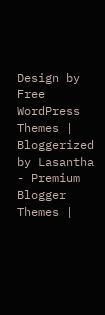Design by Free WordPress Themes | Bloggerized by Lasantha - Premium Blogger Themes |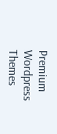Premium Wordpress Themes